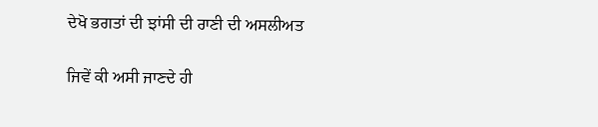ਦੇਖੋ ਭਗਤਾਂ ਦੀ ਝਾਂਸੀ ਦੀ ਰਾਣੀ ਦੀ ਅਸਲੀਅਤ

ਜਿਵੇਂ ਕੀ ਅਸੀ ਜਾਣਦੇ ਹੀ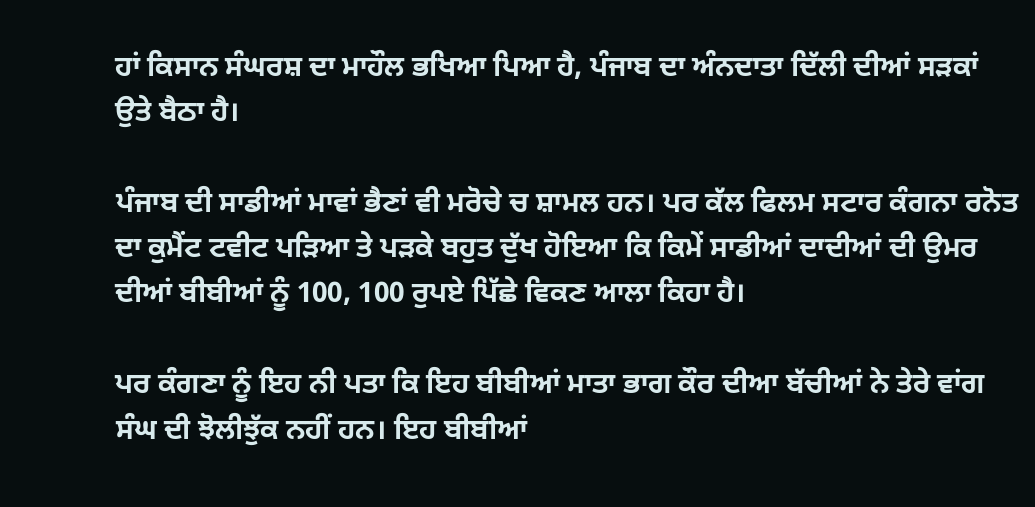ਹਾਂ ਕਿਸਾਨ ਸੰਘਰਸ਼ ਦਾ ਮਾਹੌਲ ਭਖਿਆ ਪਿਆ ਹੈ, ਪੰਜਾਬ ਦਾ ਅੰਨਦਾਤਾ ਦਿੱਲੀ ਦੀਆਂ ਸੜਕਾਂ ਉਤੇ ਬੈਠਾ ਹੈ।

ਪੰਜਾਬ ਦੀ ਸਾਡੀਆਂ ਮਾਵਾਂ ਭੈਣਾਂ ਵੀ ਮਰੋਚੇ ਚ ਸ਼ਾਮਲ ਹਨ। ਪਰ ਕੱਲ ਫਿਲਮ ਸਟਾਰ ਕੰਗਨਾ ਰਨੋਤ ਦਾ ਕੁਮੈਂਟ ਟਵੀਟ ਪੜਿਆ ਤੇ ਪੜਕੇ ਬਹੁਤ ਦੁੱਖ ਹੋਇਆ ਕਿ ਕਿਮੇਂ ਸਾਡੀਆਂ ਦਾਦੀਆਂ ਦੀ ਉਮਰ ਦੀਆਂ ਬੀਬੀਆਂ ਨੂੰ 100, 100 ਰੁਪਏ ਪਿੱਛੇ ਵਿਕਣ ਆਲਾ ਕਿਹਾ ਹੈ।

ਪਰ ਕੰਗਣਾ ਨੂੰ ਇਹ ਨੀ ਪਤਾ ਕਿ ਇਹ ਬੀਬੀਆਂ ਮਾਤਾ ਭਾਗ ਕੌਰ ਦੀਆ ਬੱਚੀਆਂ ਨੇ ਤੇਰੇ ਵਾਂਗ ਸੰਘ ਦੀ ਝੋਲੀਝੁੱਕ ਨਹੀਂ ਹਨ। ਇਹ ਬੀਬੀਆਂ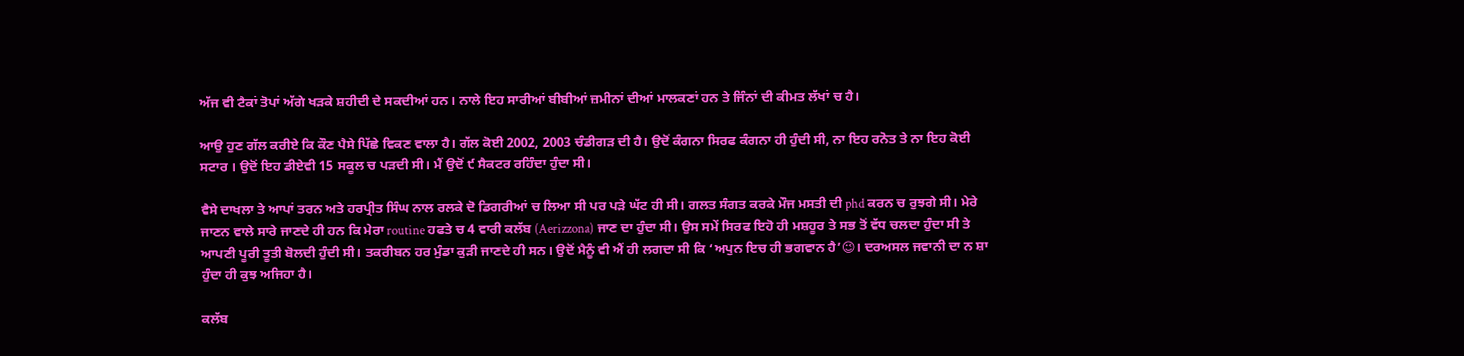ਅੱਜ ਵੀ ਟੈਕਾਂ ਤੋਪਾਂ ਅੱਗੇ ਖੜਕੇ ਸ਼ਹੀਦੀ ਦੇ ਸਕਦੀਆਂ ਹਨ। ਨਾਲੇ ਇਹ ਸਾਰੀਆਂ ਬੀਬੀਆਂ ਜ਼ਮੀਨਾਂ ਦੀਆਂ ਮਾਲਕਣਾਂ ਹਨ ਤੇ ਜਿੰਨਾਂ ਦੀ ਕੀਮਤ ਲੱਖਾਂ ਚ ਹੈ।

ਆਉ ਹੁਣ ਗੱਲ ਕਰੀਏ ਕਿ ਕੌਣ ਪੈਸੇ ਪਿੱਛੇ ਵਿਕਣ ਵਾਲਾ ਹੈ। ਗੱਲ ਕੋਈ 2002, 2003 ਚੰਡੀਗੜ ਦੀ ਹੈ। ਉਦੋਂ ਕੰਗਨਾ ਸਿਰਫ ਕੰਗਨਾ ਹੀ ਹੁੰਦੀ ਸੀ, ਨਾ ਇਹ ਰਨੋਤ ਤੇ ਨਾ ਇਹ ਕੋਈ ਸਟਾਰ । ਉਦੋਂ ਇਹ ਡੀਏਵੀ 15 ਸਕੂਲ ਚ ਪੜਦੀ ਸੀ। ਮੈਂ ਉਦੋਂ ੯ ਸੈਕਟਰ ਰਹਿੰਦਾ ਹੁੰਦਾ ਸੀ।

ਵੈਸੇ ਦਾਖਲਾ ਤੇ ਆਪਾਂ ਤਰਨ ਅਤੇ ਹਰਪ੍ਰੀਤ ਸਿੰਘ ਨਾਲ ਰਲਕੇ ਦੋ ਡਿਗਰੀਆਂ ਚ ਲਿਆ ਸੀ ਪਰ ਪੜੇ ਘੱਟ ਹੀ ਸੀ। ਗਲਤ ਸੰਗਤ ਕਰਕੇ ਮੌਜ ਮਸਤੀ ਦੀ phd ਕਰਨ ਚ ਰੁਝਗੇ ਸੀ। ਮੇਰੇ ਜਾਣਨ ਵਾਲੇ ਸਾਰੇ ਜਾਣਦੇ ਹੀ ਹਨ ਕਿ ਮੇਰਾ routine ਹਫਤੇ ਚ 4 ਵਾਰੀ ਕਲੱਬ (Aerizzona) ਜਾਣ ਦਾ ਹੁੰਦਾ ਸੀ। ਉਸ ਸਮੇਂ ਸਿਰਫ ਇਹੋ ਹੀ ਮਸ਼ਹੂਰ ਤੇ ਸਭ ਤੋਂ ਵੱਧ ਚਲਦਾ ਹੁੰਦਾ ਸੀ ਤੇ ਆਪਣੀ ਪੂਰੀ ਤੂਤੀ ਬੋਲਦੀ ਹੁੰਦੀ ਸੀ। ਤਕਰੀਬਨ ਹਰ ਮੁੰਡਾ ਕੁੜੀ ਜਾਣਦੇ ਹੀ ਸਨ। ਉਦੋਂ ਮੈਨੂੰ ਵੀ ਐਂ ਹੀ ਲਗਦਾ ਸੀ ਕਿ ‘ਅਪੁਨ ਇਚ ਹੀ ਭਗਵਾਨ ਹੈ’😉। ਦਰਅਸਲ ਜਵਾਨੀ ਦਾ ਨ ਸ਼ਾ ਹੁੰਦਾ ਹੀ ਕੁਝ ਅਜਿਹਾ ਹੈ।

ਕਲੱਬ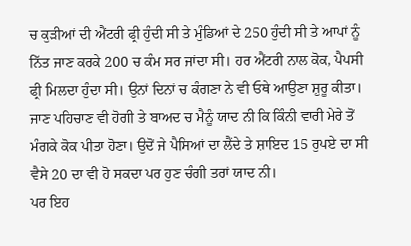ਚ ਕੁੜੀਆਂ ਦੀ ਐਂਟਰੀ ਫ੍ਰੀ ਹੁੰਦੀ ਸੀ ਤੇ ਮੁੰਡਿਆਂ ਦੇ 250 ਹੁੰਦੀ ਸੀ ਤੇ ਆਪਾਂ ਨੂੰ ਨਿੱਤ ਜਾਣ ਕਰਕੇ 200 ਚ ਕੰਮ ਸਰ ਜਾਂਦਾ ਸੀ। ਹਰ ਐਂਟਰੀ ਨਾਲ ਕੋਕ, ਪੈਪਸੀ ਫ੍ਰੀ ਮਿਲਦਾ ਹੁੰਦਾ ਸੀ। ਉਨਾਂ ਦਿਨਾਂ ਚ ਕੰਗਣਾ ਨੇ ਵੀ ਓਥੇ ਆਉਣਾ ਸ਼ੁਰੂ ਕੀਤਾ। ਜਾਣ ਪਹਿਚਾਣ ਵੀ ਹੋਗੀ ਤੇ ਬਾਅਦ ਚ ਮੈਨੂੰ ਯਾਦ ਨੀ ਕਿ ਕਿੰਨੀ ਵਾਰੀ ਮੇਰੇ ਤੋਂ ਮੰਗਕੇ ਕੋਕ ਪੀਤਾ ਹੋਣਾ। ਉਦੋਂ ਜੇ ਪੈਸਿਆਂ ਦਾ ਲੈਂਦੇ ਤੇ ਸ਼ਾਇਦ 15 ਰੁਪਏ ਦਾ ਸੀ ਵੈਸੇ 20 ਦਾ ਵੀ ਹੋ ਸਕਦਾ ਪਰ ਹੁਣ ਚੰਗੀ ਤਰਾਂ ਯਾਦ ਨੀ।
ਪਰ ਇਹ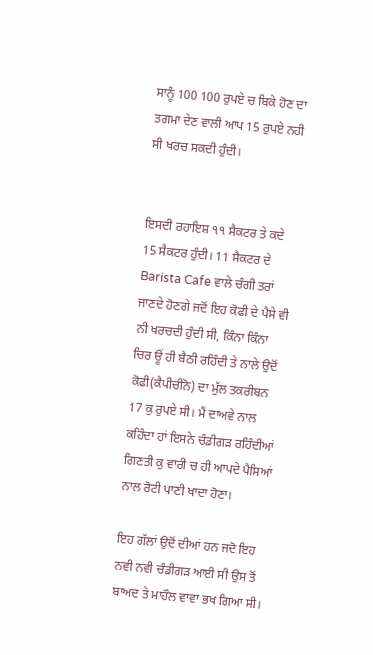ਸਾਨੂੰ 100 100 ਰੁਪਏ ਚ ਬਿਕੇ ਹੋਣ ਦਾ ਤਗਮਾ ਦੇਣ ਵਾਲੀ ਆਪ 15 ਰੁਪਏ ਨਹੀ ਸੀ ਖਰਚ ਸਕਦੀ ਹੁੰਦੀ।


ਇਸਦੀ ਰਹਾਇਸ਼ ੧੧ ਸੈਕਟਰ ਤੇ ਕਦੇ 15 ਸੈਕਟਰ ਹੁੰਦੀ। 11 ਸੈਕਟਰ ਦੇ Barista Cafe ਵਾਲੇ ਚੰਗੀ ਤਰਾਂ ਜਾਣਦੇ ਹੋਣਗੇ ਜਦੋਂ ਇਹ ਕੋਫੀ ਦੇ ਪੈਸੇ ਵੀ ਨੀ ਖਰਚਦੀ ਹੁੰਦੀ ਸੀ, ਕਿੰਨਾ ਕਿੰਨਾ ਚਿਰ ਊਂ ਹੀ ਬੈਠੀ ਰਹਿੰਦੀ ਤੇ ਨਾਲੇ ਉਦੋਂ ਕੋਫੀ(ਕੈਪੀਚੀਨੋ) ਦਾ ਮੁੱਲ ਤਕਰੀਬਨ 17 ਕੁ ਰੁਪਏ ਸੀ। ਮੈਂ ਦਾਅਵੇ ਨਾਲ ਕਹਿੰਦਾ ਹਾਂ ਇਸਨੇ ਚੰਡੀਗੜ ਰਹਿੰਦੀਆਂ ਗਿਣਤੀ ਕੁ ਵਾਰੀ ਚ ਹੀ ਆਪਦੇ ਪੈਸਿਆਂ ਨਾਲ ਰੋਟੀ ਪਾਣੀ ਖਾਦਾ ਹੋਣਾ।

ਇਹ ਗੱਲਾਂ ਉਦੋਂ ਦੀਆਂ ਹਨ ਜਦੋ ਇਹ ਨਵੀ ਨਵੀ ਚੰਡੀਗੜ ਆਈ ਸੀ ਉਸ ਤੋਂ ਬਾਅਦ ਤੇ ਮਾਹੌਲ ਵਾਵਾ ਭਖ ਗਿਆ ਸੀ।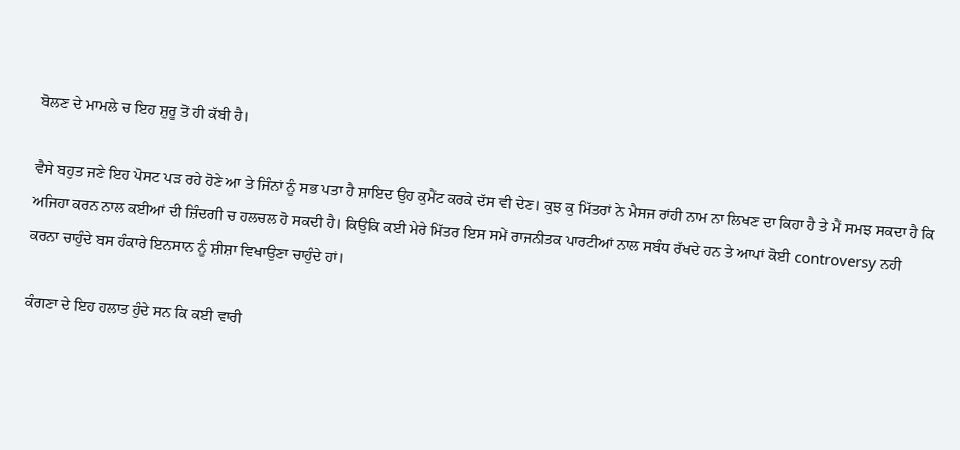ਬੋਲਣ ਦੇ ਮਾਮਲੇ ਚ ਇਹ ਸ਼ੁਰੂ ਤੋਂ ਹੀ ਕੱਬੀ ਹੈ।

ਵੈਸੇ ਬਹੁਤ ਜਣੇ ਇਹ ਪੋਸਟ ਪੜ ਰਹੇ ਹੋਣੇ ਆ ਤੇ ਜਿੰਨਾਂ ਨੂੰ ਸਭ ਪਤਾ ਹੈ ਸ਼ਾਇਦ ਉਹ ਕੁਮੈਂਟ ਕਰਕੇ ਦੱਸ ਵੀ ਦੇਣ। ਕੁਝ ਕੁ ਮਿੱਤਰਾਂ ਨੇ ਮੈਸਜ ਰਾਂਹੀ ਨਾਮ ਨਾ ਲਿਖਣ ਦਾ ਕਿਹਾ ਹੈ ਤੇ ਮੈਂ ਸਮਝ ਸਕਦਾ ਹੈ ਕਿ ਅਜਿਹਾ ਕਰਨ ਨਾਲ ਕਈਆਂ ਦੀ ਜ਼ਿੰਦਗੀ ਚ ਹਲਚਲ ਹੋ ਸਕਦੀ ਹੈ। ਕਿਉਕਿ ਕਈ ਮੇਰੇ ਮਿੱਤਰ ਇਸ ਸਮੇਂ ਰਾਜਨੀਤਕ ਪਾਰਟੀਆਂ ਨਾਲ ਸਬੰਧ ਰੱਖਦੇ ਹਨ ਤੇ ਆਪਾਂ ਕੋਈ controversy ਨਹੀ ਕਰਨਾ ਚਾਹੁੰਦੇ ਬਸ ਹੰਕਾਰੇ ਇਨਸਾਨ ਨੂੰ ਸ਼ੀਸ਼ਾ ਵਿਖਾਉਣਾ ਚਾਹੁੰਦੇ ਹਾਂ।

ਕੰਗਣਾ ਦੇ ਇਹ ਹਲਾਤ ਹੁੰਦੇ ਸਨ ਕਿ ਕਈ ਵਾਰੀ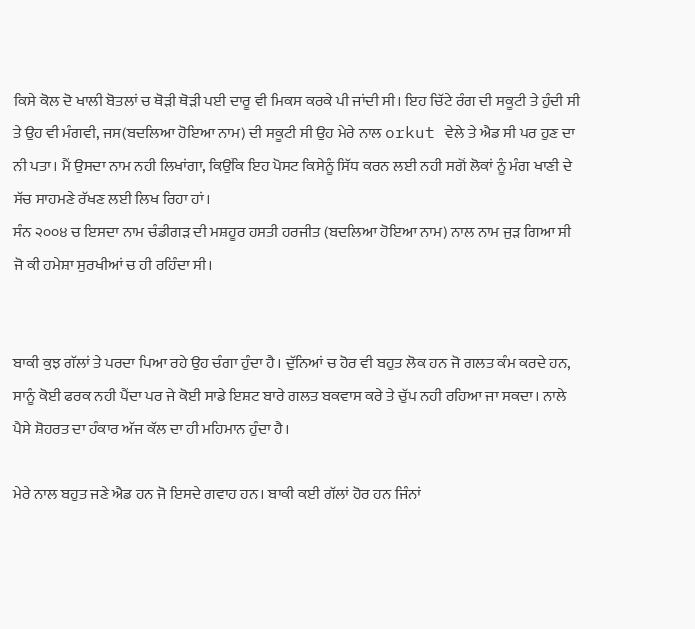ਕਿਸੇ ਕੋਲ ਦੋ ਖਾਲੀ ਬੋਤਲਾਂ ਚ ਥੋੜੀ ਥੋੜੀ ਪਈ ਦਾਰੂ ਵੀ ਮਿਕਸ ਕਰਕੇ ਪੀ ਜਾਂਦੀ ਸੀ। ਇਹ ਚਿੱਟੇ ਰੰਗ ਦੀ ਸਕੂਟੀ ਤੇ ਹੁੰਦੀ ਸੀ ਤੇ ਉਹ ਵੀ ਮੰਗਵੀ, ਜਸ(ਬਦਲਿਆ ਹੋਇਆ ਨਾਮ) ਦੀ ਸਕੂਟੀ ਸੀ ਉਹ ਮੇਰੇ ਨਾਲ orkut ਵੇਲੇ ਤੇ ਐਡ ਸੀ ਪਰ ਹੁਣ ਦਾ ਨੀ ਪਤਾ। ਮੈਂ ਉਸਦਾ ਨਾਮ ਨਹੀ ਲਿਖਾਂਗਾ, ਕਿਉਂਕਿ ਇਹ ਪੋਸਟ ਕਿਸੇਨੂੰ ਸਿੱਧ ਕਰਨ ਲਈ ਨਹੀ ਸਗੋਂ ਲੋਕਾਂ ਨੂੰ ਮੰਗ ਖਾਣੀ ਦੇ ਸੱਚ ਸਾਹਮਣੇ ਰੱਖਣ ਲਈ ਲਿਖ ਰਿਹਾ ਹਾਂ।
ਸੰਨ ੨੦੦੪ ਚ ਇਸਦਾ ਨਾਮ ਚੰਡੀਗੜ ਦੀ ਮਸ਼ਹੂਰ ਹਸਤੀ ਹਰਜੀਤ (ਬਦਲਿਆ ਹੋਇਆ ਨਾਮ) ਨਾਲ ਨਾਮ ਜੁੜ ਗਿਆ ਸੀ ਜੋ ਕੀ ਹਮੇਸ਼ਾ ਸੁਰਖੀਆਂ ਚ ਹੀ ਰਹਿੰਦਾ ਸੀ।


ਬਾਕੀ ਕੁਝ ਗੱਲਾਂ ਤੇ ਪਰਦਾ ਪਿਆ ਰਹੇ ਉਹ ਚੰਗਾ ਹੁੰਦਾ ਹੈ। ਦੁੱਨਿਆਂ ਚ ਹੋਰ ਵੀ ਬਹੁਤ ਲੋਕ ਹਨ ਜੋ ਗਲਤ ਕੰਮ ਕਰਦੇ ਹਨ, ਸਾਨੂੰ ਕੋਈ ਫਰਕ ਨਹੀ ਪੈਂਦਾ ਪਰ ਜੇ ਕੋਈ ਸਾਡੇ ਇਸ਼ਟ ਬਾਰੇ ਗਲਤ ਬਕਵਾਸ ਕਰੇ ਤੇ ਚੁੱਪ ਨਹੀ ਰਹਿਆ ਜਾ ਸਕਦਾ। ਨਾਲੇ ਪੈਸੇ ਸ਼ੋਹਰਤ ਦਾ ਹੰਕਾਰ ਅੱਜ ਕੱਲ ਦਾ ਹੀ ਮਹਿਮਾਨ ਹੁੰਦਾ ਹੈ।

ਮੇਰੇ ਨਾਲ ਬਹੁਤ ਜਣੇ ਐਡ ਹਨ ਜੋ ਇਸਦੇ ਗਵਾਹ ਹਨ। ਬਾਕੀ ਕਈ ਗੱਲਾਂ ਹੋਰ ਹਨ ਜਿੰਨਾਂ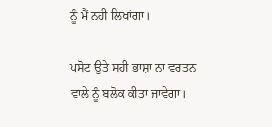ਨੂੰ ਮੈਂ ਨਹੀ ਲਿਖਾਂਗਾ।

ਪਸੋਟ ਉਤੇ ਸਹੀ ਭਾਸ਼ਾ ਨਾ ਵਰਤਨ ਵਾਲੇ ਨੂੰ ਬਲੋਕ ਕੀਤਾ ਜਾਵੇਗਾ।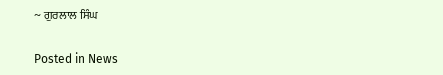~ ਗੁਰਲਾਲ ਸਿੰਘ

Posted in News